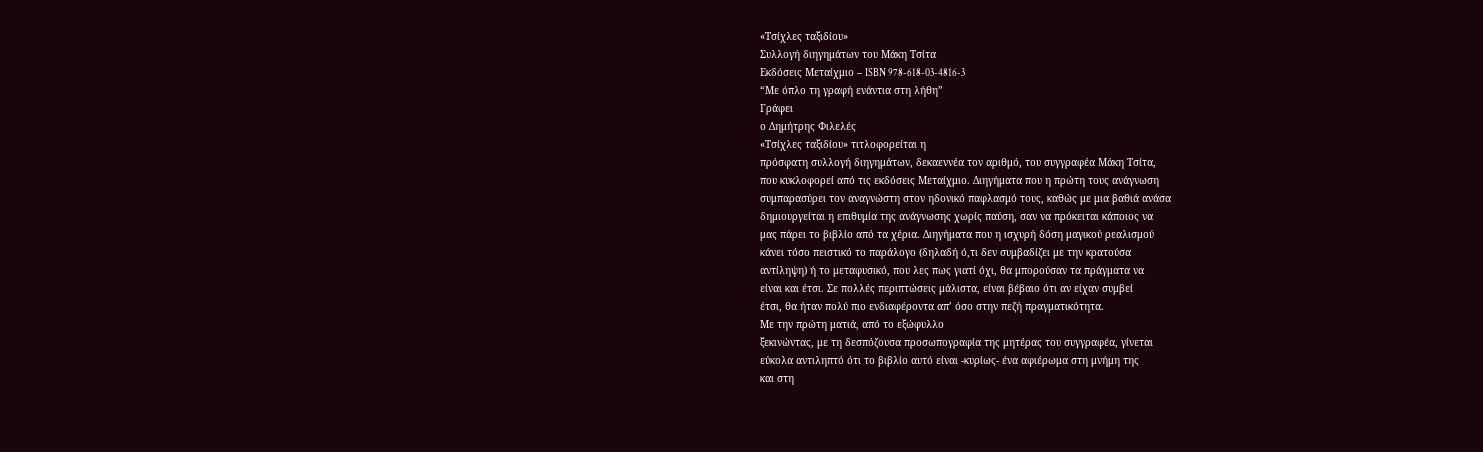«Τσίχλες ταξιδίου»
Συλλογή διηγημάτων του Μάκη Τσίτα
Εκδόσεις Μεταίχμιο – ISBN 978-618-03-4816-3
“Με όπλο τη γραφή ενάντια στη λήθη”
Γράφει
ο Δημήτρης Φιλελές
«Τσίχλες ταξιδίου» τιτλοφορείται η
πρόσφατη συλλογή διηγημάτων, δεκαεννέα τον αριθμό, του συγγραφέα Μάκη Τσίτα,
που κυκλοφορεί από τις εκδόσεις Μεταίχμιο. Διηγήματα που η πρώτη τους ανάγνωση
συμπαρασύρει τον αναγνώστη στον ηδονικό παφλασμό τους, καθώς με μια βαθιά ανάσα
δημιουργείται η επιθυμία της ανάγνωσης χωρίς παύση, σαν να πρόκειται κάποιος να
μας πάρει το βιβλίο από τα χέρια. Διηγήματα που η ισχυρή δόση μαγικού ρεαλισμού
κάνει τόσο πειστικό το παράλογο (δηλαδή ό,τι δεν συμβαδίζει με την κρατούσα
αντίληψη) ή το μεταφυσικό, που λες πως γιατί όχι, θα μπορούσαν τα πράγματα να
είναι και έτσι. Σε πολλές περιπτώσεις μάλιστα, είναι βέβαιο ότι αν είχαν συμβεί
έτσι, θα ήταν πολύ πιο ενδιαφέροντα απ’ όσο στην πεζή πραγματικότητα.
Με την πρώτη ματιά, από το εξώφυλλο
ξεκινώντας, με τη δεσπόζουσα προσωπογραφία της μητέρας του συγγραφέα, γίνεται
εύκολα αντιληπτό ότι το βιβλίο αυτό είναι -κυρίως- ένα αφιέρωμα στη μνήμη της
και στη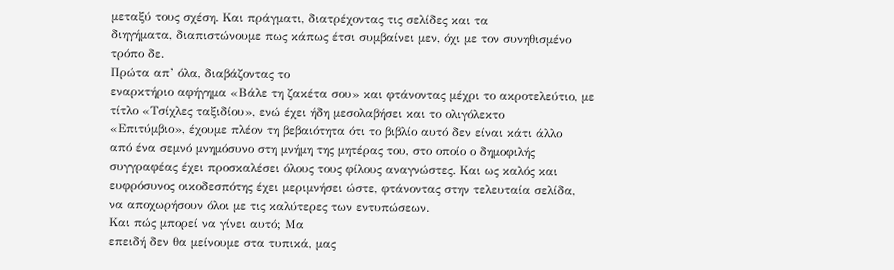μεταξύ τους σχέση. Και πράγματι, διατρέχοντας τις σελίδες και τα
διηγήματα, διαπιστώνουμε πως κάπως έτσι συμβαίνει μεν, όχι με τον συνηθισμένο
τρόπο δε.
Πρώτα απ’ όλα, διαβάζοντας το
εναρκτήριο αφήγημα «Βάλε τη ζακέτα σου» και φτάνοντας μέχρι το ακροτελεύτιο, με
τίτλο «Τσίχλες ταξιδίου», ενώ έχει ήδη μεσολαβήσει και το ολιγόλεκτο
«Επιτύμβιο», έχουμε πλέον τη βεβαιότητα ότι το βιβλίο αυτό δεν είναι κάτι άλλο
από ένα σεμνό μνημόσυνο στη μνήμη της μητέρας του, στο οποίο ο δημοφιλής
συγγραφέας έχει προσκαλέσει όλους τους φίλους αναγνώστες. Και ως καλός και
ευφρόσυνος οικοδεσπότης έχει μεριμνήσει ώστε, φτάνοντας στην τελευταία σελίδα,
να αποχωρήσουν όλοι με τις καλύτερες των εντυπώσεων.
Και πώς μπορεί να γίνει αυτό; Μα
επειδή δεν θα μείνουμε στα τυπικά, μας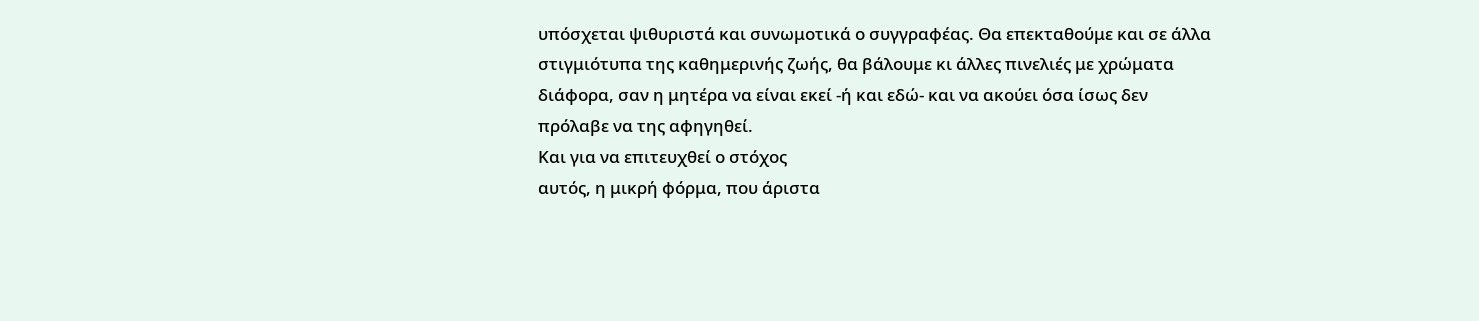υπόσχεται ψιθυριστά και συνωμοτικά ο συγγραφέας. Θα επεκταθούμε και σε άλλα
στιγμιότυπα της καθημερινής ζωής, θα βάλουμε κι άλλες πινελιές με χρώματα
διάφορα, σαν η μητέρα να είναι εκεί -ή και εδώ- και να ακούει όσα ίσως δεν
πρόλαβε να της αφηγηθεί.
Και για να επιτευχθεί ο στόχος
αυτός, η μικρή φόρμα, που άριστα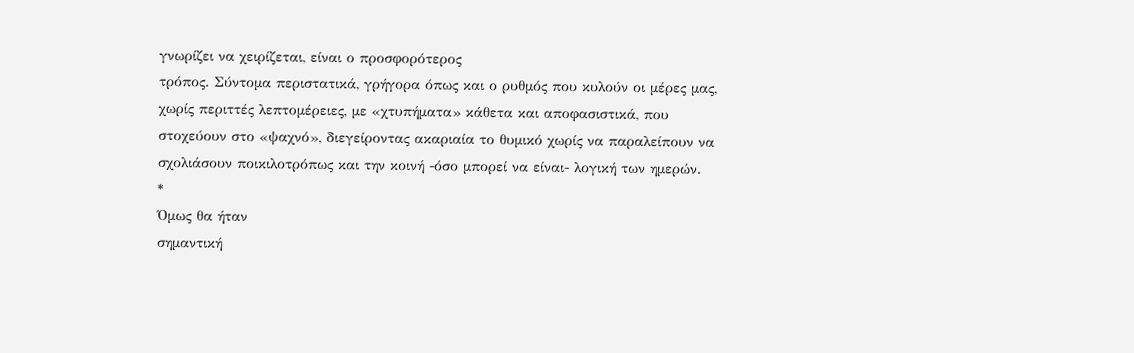γνωρίζει να χειρίζεται, είναι ο προσφορότερος
τρόπος. Σύντομα περιστατικά, γρήγορα όπως και ο ρυθμός που κυλούν οι μέρες μας,
χωρίς περιττές λεπτομέρειες, με «χτυπήματα» κάθετα και αποφασιστικά, που
στοχεύουν στο «ψαχνό», διεγείροντας ακαριαία το θυμικό χωρίς να παραλείπουν να
σχολιάσουν ποικιλοτρόπως και την κοινή -όσο μπορεί να είναι- λογική των ημερών.
*
Όμως θα ήταν
σημαντική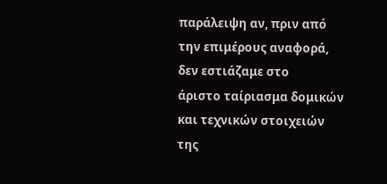παράλειψη αν, πριν από την επιμέρους αναφορά, δεν εστιάζαμε στο
άριστο ταίριασμα δομικών και τεχνικών στοιχειών της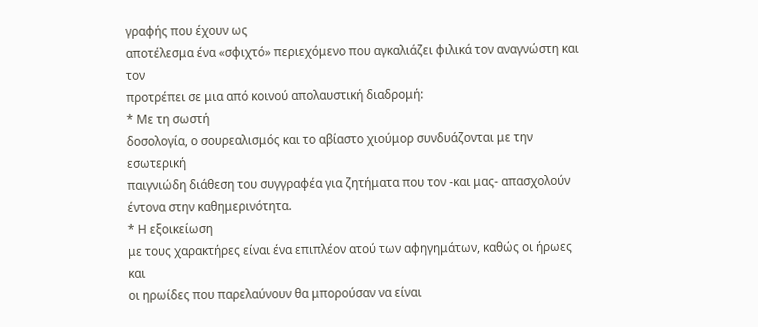γραφής που έχουν ως
αποτέλεσμα ένα «σφιχτό» περιεχόμενο που αγκαλιάζει φιλικά τον αναγνώστη και τον
προτρέπει σε μια από κοινού απολαυστική διαδρομή:
* Με τη σωστή
δοσολογία, ο σουρεαλισμός και το αβίαστο χιούμορ συνδυάζονται με την εσωτερική
παιγνιώδη διάθεση του συγγραφέα για ζητήματα που τον -και μας- απασχολούν
έντονα στην καθημερινότητα.
* Η εξοικείωση
με τους χαρακτήρες είναι ένα επιπλέον ατού των αφηγημάτων, καθώς οι ήρωες και
οι ηρωίδες που παρελαύνουν θα μπορούσαν να είναι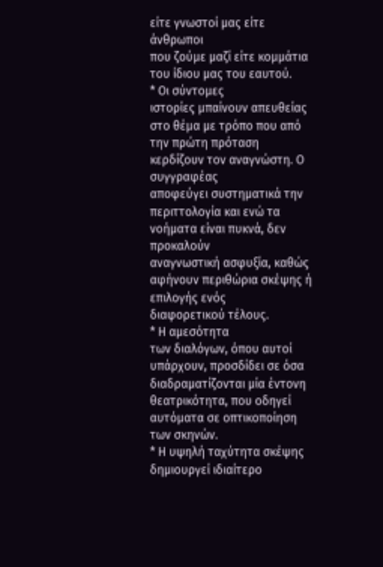είτε γνωστοί μας είτε άνθρωποι
που ζούμε μαζί είτε κομμάτια του ίδιου μας του εαυτού.
* Οι σύντομες
ιστορίες μπαίνουν απευθείας στο θέμα με τρόπο που από την πρώτη πρόταση
κερδίζουν τον αναγνώστη. Ο συγγραφέας
αποφεύγει συστηματικά την περιττολογία και ενώ τα νοήματα είναι πυκνά, δεν προκαλούν
αναγνωστική ασφυξία, καθώς αφήνουν περιθώρια σκέψης ή επιλογής ενός
διαφορετικού τέλους.
* Η αμεσότητα
των διαλόγων, όπου αυτοί υπάρχουν, προσδίδει σε όσα διαδραματίζονται μία έντονη
θεατρικότητα, που οδηγεί αυτόματα σε οπτικοποίηση των σκηνών.
* Η υψηλή ταχύτητα σκέψης δημιουργεί ιδιαίτερο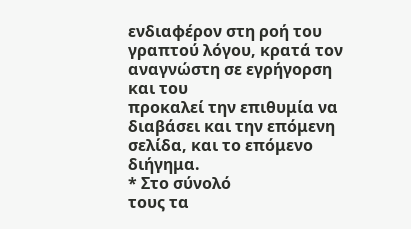ενδιαφέρον στη ροή του γραπτού λόγου, κρατά τον αναγνώστη σε εγρήγορση και του
προκαλεί την επιθυμία να διαβάσει και την επόμενη σελίδα, και το επόμενο
διήγημα.
* Στο σύνολό
τους τα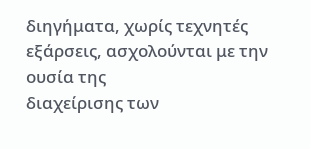διηγήματα, χωρίς τεχνητές εξάρσεις, ασχολούνται με την ουσία της
διαχείρισης των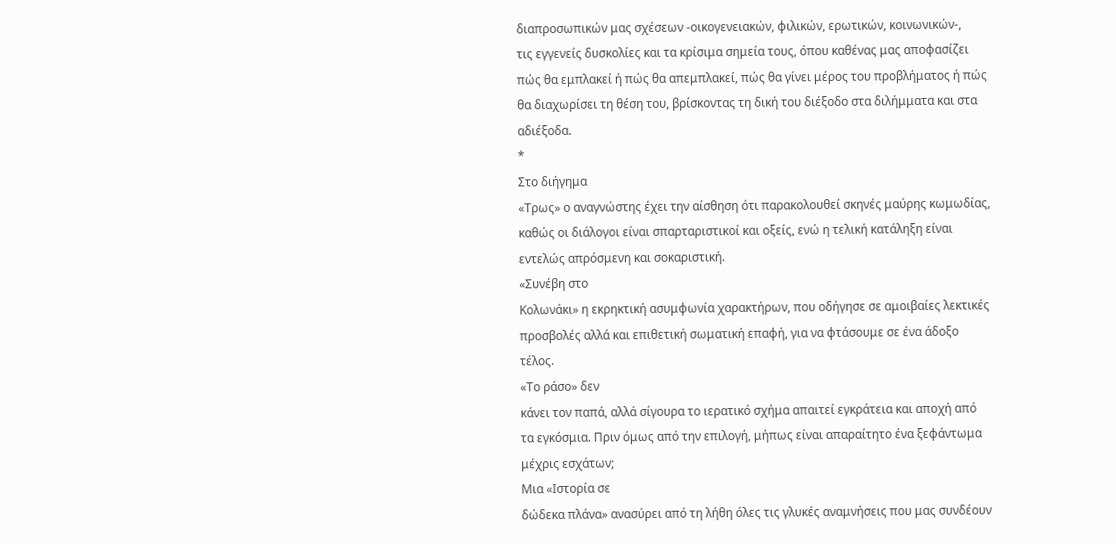διαπροσωπικών μας σχέσεων -οικογενειακών, φιλικών, ερωτικών, κοινωνικών-,
τις εγγενείς δυσκολίες και τα κρίσιμα σημεία τους, όπου καθένας μας αποφασίζει
πώς θα εμπλακεί ή πώς θα απεμπλακεί, πώς θα γίνει μέρος του προβλήματος ή πώς
θα διαχωρίσει τη θέση του, βρίσκοντας τη δική του διέξοδο στα διλήμματα και στα
αδιέξοδα.
*
Στο διήγημα
«Τρως» ο αναγνώστης έχει την αίσθηση ότι παρακολουθεί σκηνές μαύρης κωμωδίας,
καθώς οι διάλογοι είναι σπαρταριστικοί και οξείς, ενώ η τελική κατάληξη είναι
εντελώς απρόσμενη και σοκαριστική.
«Συνέβη στο
Κολωνάκι» η εκρηκτική ασυμφωνία χαρακτήρων, που οδήγησε σε αμοιβαίες λεκτικές
προσβολές αλλά και επιθετική σωματική επαφή, για να φτάσουμε σε ένα άδοξο
τέλος.
«Το ράσο» δεν
κάνει τον παπά, αλλά σίγουρα το ιερατικό σχήμα απαιτεί εγκράτεια και αποχή από
τα εγκόσμια. Πριν όμως από την επιλογή, μήπως είναι απαραίτητο ένα ξεφάντωμα
μέχρις εσχάτων;
Μια «Ιστορία σε
δώδεκα πλάνα» ανασύρει από τη λήθη όλες τις γλυκές αναμνήσεις που μας συνδέουν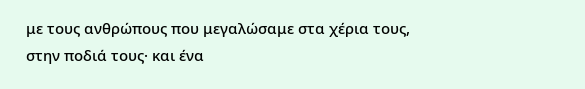με τους ανθρώπους που μεγαλώσαμε στα χέρια τους, στην ποδιά τους· και ένα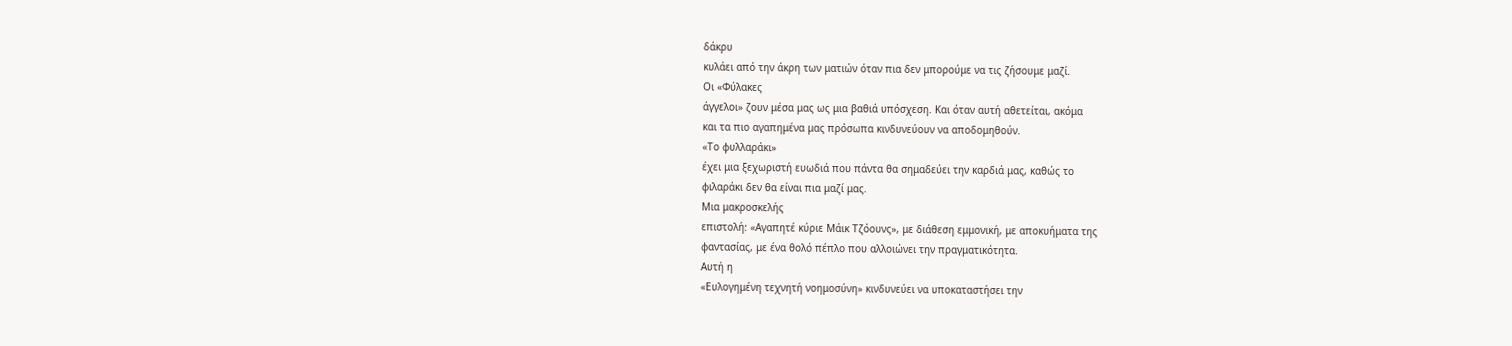δάκρυ
κυλάει από την άκρη των ματιών όταν πια δεν μπορούμε να τις ζήσουμε μαζί.
Οι «Φύλακες
άγγελοι» ζουν μέσα μας ως μια βαθιά υπόσχεση. Και όταν αυτή αθετείται, ακόμα
και τα πιο αγαπημένα μας πρόσωπα κινδυνεύουν να αποδομηθούν.
«Το φυλλαράκι»
έχει μια ξεχωριστή ευωδιά που πάντα θα σημαδεύει την καρδιά μας, καθώς το
φιλαράκι δεν θα είναι πια μαζί μας.
Μια μακροσκελής
επιστολή: «Αγαπητέ κύριε Μάικ Τζόουνς», με διάθεση εμμονική, με αποκυήματα της
φαντασίας, με ένα θολό πέπλο που αλλοιώνει την πραγματικότητα.
Αυτή η
«Ευλογημένη τεχνητή νοημοσύνη» κινδυνεύει να υποκαταστήσει την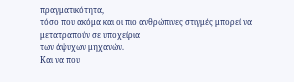πραγματικότητα,
τόσο που ακόμα και οι πιο ανθρώπινες στιγμές μπορεί να μετατραπούν σε υποχείρια
των άψυχων μηχανών.
Και να που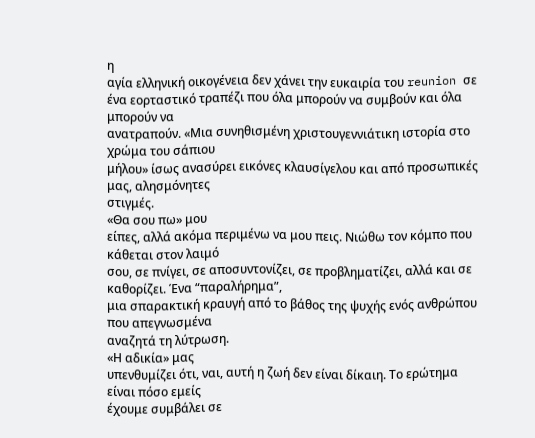η
αγία ελληνική οικογένεια δεν χάνει την ευκαιρία του reunion σε
ένα εορταστικό τραπέζι που όλα μπορούν να συμβούν και όλα μπορούν να
ανατραπούν. «Μια συνηθισμένη χριστουγεννιάτικη ιστορία στο χρώμα του σάπιου
μήλου» ίσως ανασύρει εικόνες κλαυσίγελου και από προσωπικές μας, αλησμόνητες
στιγμές.
«Θα σου πω» μου
είπες, αλλά ακόμα περιμένω να μου πεις. Νιώθω τον κόμπο που κάθεται στον λαιμό
σου, σε πνίγει, σε αποσυντονίζει, σε προβληματίζει, αλλά και σε καθορίζει. Ένα “παραλήρημα”,
μια σπαρακτική κραυγή από το βάθος της ψυχής ενός ανθρώπου που απεγνωσμένα
αναζητά τη λύτρωση.
«Η αδικία» μας
υπενθυμίζει ότι, ναι, αυτή η ζωή δεν είναι δίκαιη. Το ερώτημα είναι πόσο εμείς
έχουμε συμβάλει σε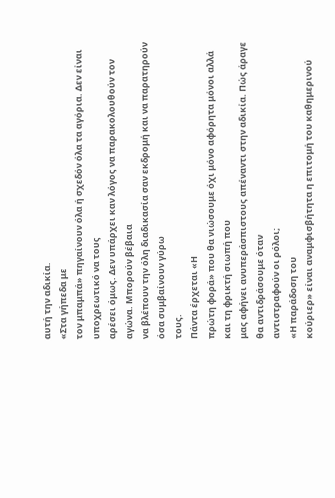αυτή την αδικία.
«Στα γήπεδα με
τον μπαμπά» πηγαίνουν όλα ή σχεδόν όλα τα αγόρια. Δεν είναι υποχρεωτικό να τους
αρέσει όμως. Δεν υπάρχει καν λόγος να παρακολουθούν τον αγώνα. Μπορούν βέβαια
να βλέπουν την όλη διαδικασία σαν εκδρομή και να παρατηρούν όσα συμβαίνουν γύρω
τους.
Πάντα έρχεται «Η
πρώτη φορά» που θα νιώσουμε όχι μόνο αφόρητα μόνοι αλλά και τη φρικτή σιωπή που
μας αφήνει ανυπεράσπιστους απέναντι στην αδικία. Πώς άραγε θα αντιδράσουμε όταν
αντιστραφούν οι ρόλοι;
«Η παράδοση του
κούριερ» είναι αναμφισβήτητα η επιτομή του καθημερινού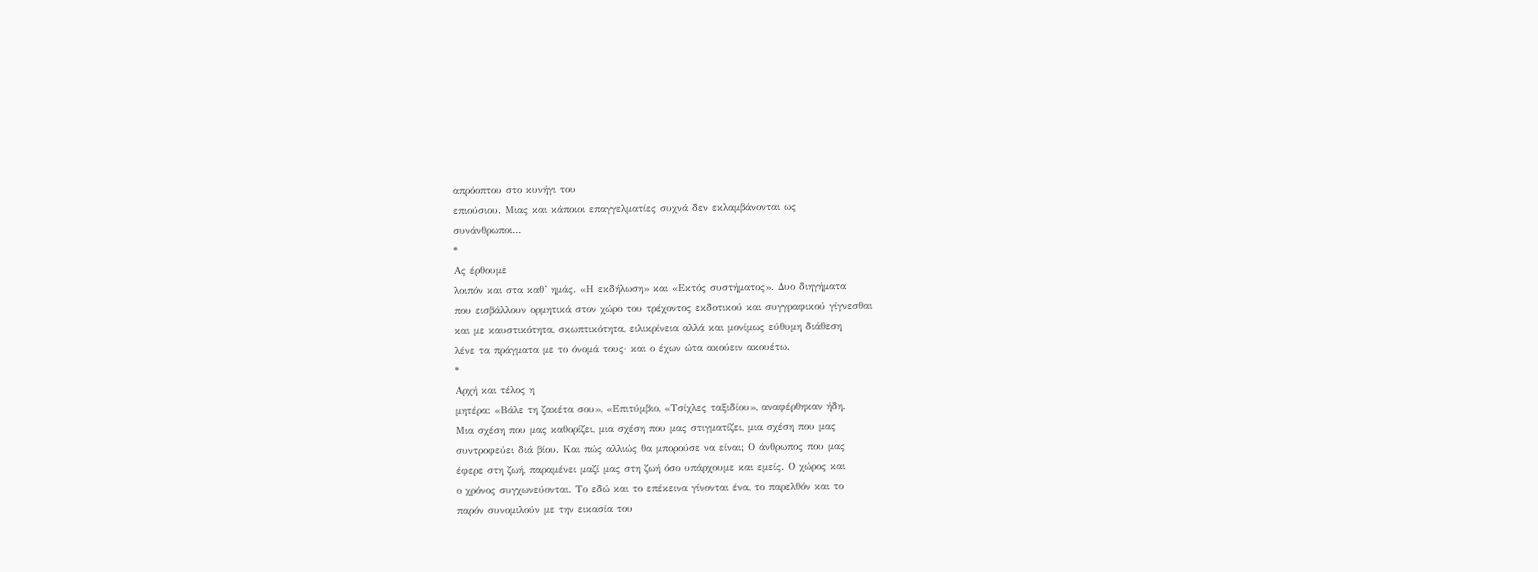απρόοπτου στο κυνήγι του
επιούσιου. Μιας και κάποιοι επαγγελματίες συχνά δεν εκλαμβάνονται ως
συνάνθρωποι...
*
Ας έρθουμε
λοιπόν και στα καθ’ ημάς. «Η εκδήλωση» και «Εκτός συστήματος». Δυο διηγήματα
που εισβάλλουν ορμητικά στον χώρο του τρέχοντος εκδοτικού και συγγραφικού γίγνεσθαι
και με καυστικότητα, σκωπτικότητα, ειλικρίνεια αλλά και μονίμως εύθυμη διάθεση
λένε τα πράγματα με το όνομά τους· και ο έχων ώτα ακούειν ακουέτω.
*
Αρχή και τέλος η
μητέρα: «Βάλε τη ζακέτα σου», «Επιτύμβιο, «Τσίχλες ταξιδίου», αναφέρθηκαν ήδη.
Μια σχέση που μας καθορίζει, μια σχέση που μας στιγματίζει, μια σχέση που μας
συντροφεύει διά βίου. Και πώς αλλιώς θα μπορούσε να είναι; Ο άνθρωπος που μας
έφερε στη ζωή, παραμένει μαζί μας στη ζωή όσο υπάρχουμε και εμείς. Ο χώρος και
ο χρόνος συγχωνεύονται. Το εδώ και το επέκεινα γίνονται ένα, το παρελθόν και το
παρόν συνομιλούν με την εικασία του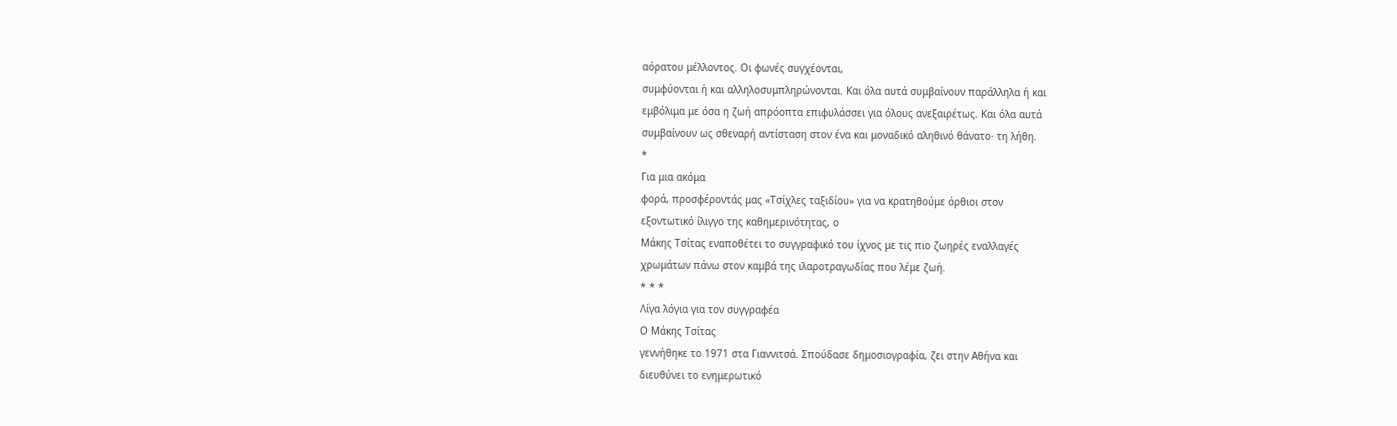αόρατου μέλλοντος. Οι φωνές συγχέονται,
συμφύονται ή και αλληλοσυμπληρώνονται. Και όλα αυτά συμβαίνουν παράλληλα ή και
εμβόλιμα με όσα η ζωή απρόοπτα επιφυλάσσει για όλους ανεξαιρέτως. Και όλα αυτά
συμβαίνουν ως σθεναρή αντίσταση στον ένα και μοναδικό αληθινό θάνατο· τη λήθη.
*
Για μια ακόμα
φορά, προσφέροντάς μας «Τσίχλες ταξιδίου» για να κρατηθούμε όρθιοι στον
εξοντωτικό ίλιγγο της καθημερινότητας, ο
Μάκης Τσίτας εναποθέτει το συγγραφικό του ίχνος με τις πιο ζωηρές εναλλαγές
χρωμάτων πάνω στον καμβά της ιλαροτραγωδίας που λέμε ζωή.
* * *
Λίγα λόγια για τον συγγραφέα
Ο Μάκης Τσίτας
γεννήθηκε το 1971 στα Γιαννιτσά. Σπούδασε δημοσιογραφία, ζει στην Αθήνα και
διευθύνει το ενημερωτικό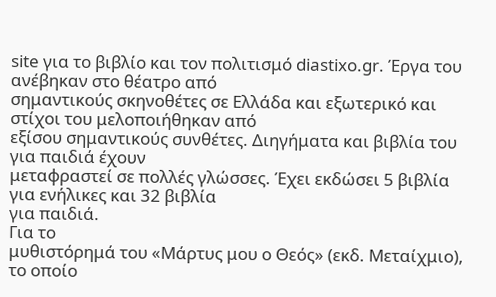site για το βιβλίο και τον πολιτισμό diastixo.gr. Έργα του ανέβηκαν στο θέατρο από
σημαντικούς σκηνοθέτες σε Ελλάδα και εξωτερικό και στίχοι του μελοποιήθηκαν από
εξίσου σημαντικούς συνθέτες. Διηγήματα και βιβλία του για παιδιά έχουν
μεταφραστεί σε πολλές γλώσσες. Έχει εκδώσει 5 βιβλία για ενήλικες και 32 βιβλία
για παιδιά.
Για το
μυθιστόρημά του «Μάρτυς μου ο Θεός» (εκδ. Μεταίχμιο), το οποίο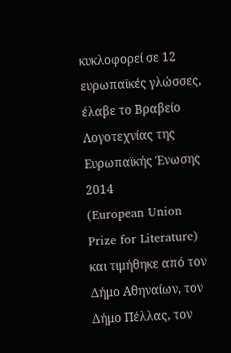κυκλοφορεί σε 12
ευρωπαϊκές γλώσσες, έλαβε το Βραβείο Λογοτεχνίας της Ευρωπαϊκής Ένωσης 2014
(European Union Prize for Literature) και τιμήθηκε από τον Δήμο Αθηναίων, τον
Δήμο Πέλλας, τον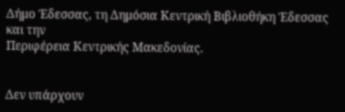Δήμο Έδεσσας, τη Δημόσια Κεντρική Βιβλιοθήκη Έδεσσας και την
Περιφέρεια Κεντρικής Μακεδονίας.


Δεν υπάρχουν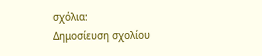σχόλια:
Δημοσίευση σχολίου